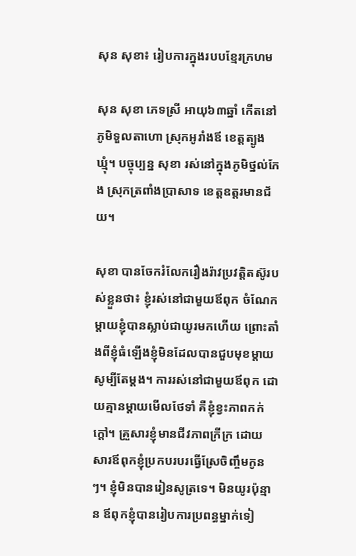សុន សុខា៖ រៀបការក្នុងរបបខ្មែរក្រហម

សុន សុខា ភេទស្រី អាយុ៦៣ឆ្នាំ កើតនៅភូមិទួលតាហោ ស្រុកអូរាំងឪ ខេត្តត្បូងឃ្មុំ។ បច្ចុប្បន្ន សុខា រស់នៅក្នុងភូមិថ្នល់កែង ស្រុកត្រពាំងប្រាសាទ ខេត្តឧត្តរមានជ័យ។

សុខា បានចែករំលែករឿងរ៉ាវប្រវត្តិតស៊ូរបស់ខ្លួនថា៖ ខ្ញុំរស់នៅជាមួយឪពុក ចំណែកម្ដាយខ្ញុំបានស្លាប់ជាយូរមកហើយ ព្រោះតាំងពីខ្ញុំធំឡើងខ្ញុំមិនដែលបានជួបមុខម្ដាយសូម្បីតែម្ដង។ ការរស់នៅជាមួយឪពុក ដោយគ្មានម្ដាយមើលថែទាំ គឺខ្ញុំខ្វះភាពកក់ក្ដៅ។ គ្រួសារខ្ញុំមានជីវភាពក្រីក្រ ដោយសារឪពុកខ្ញុំប្រកបរបរធ្វើស្រែចិញ្ចឹមកូនៗ។ ខ្ញុំមិនបានរៀនសូត្រទេ។ មិនយូរប៉ុន្មាន ឪពុកខ្ញុំបានរៀបការប្រពន្ធម្នាក់ទៀ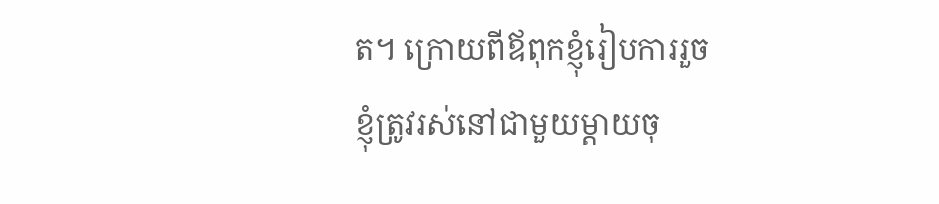ត។ ក្រោយពីឪពុកខ្ញុំរៀបការរួច ខ្ញុំត្រូវរស់នៅជាមួយម្ដាយចុ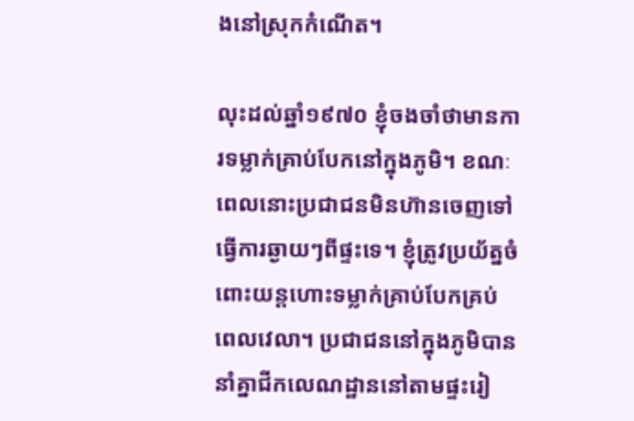ងនៅស្រុកកំណើត។

លុះដល់ឆ្នាំ១៩៧០ ខ្ញុំចងចាំថាមានការទម្លាក់គ្រាប់បែកនៅក្នុងភូមិ។ ខណៈពេលនោះប្រជាជនមិនហ៊ានចេញទៅធ្វើការឆ្ងាយៗពីផ្ទះទេ។ ខ្ញុំត្រូវប្រយ័ត្នចំពោះយន្តហោះទម្លាក់គ្រាប់បែកគ្រប់ពេលវេលា។ ប្រជាជននៅក្នុងភូមិបាននាំគ្នាជីកលេណដ្ឋាននៅតាមផ្ទះរៀ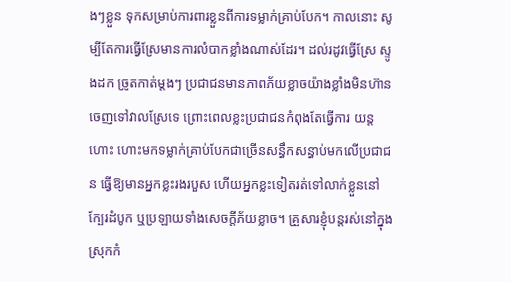ងៗខ្លួន ទុកសម្រាប់ការពារខ្លួនពីការទម្លាក់គ្រាប់បែក។ កាលនោះ សូម្បីតែការធ្វើស្រែមានការលំបាកខ្លាំងណាស់ដែរ។ ដល់រដូវធ្វើស្រែ ស្ទូងដក ច្រូតកាត់ម្ដងៗ ប្រជាជនមានភាពភ័យខ្លាចយ៉ាងខ្លាំងមិនហ៊ានចេញទៅវាលស្រែទេ ព្រោះពេលខ្លះប្រជាជនកំពុងតែធ្វើការ យន្តហោះ ហោះមកទម្លាក់គ្រាប់បែកជាច្រើនសន្ធឹកសន្ធាប់មកលើប្រជាជន ធ្វើឱ្យមានអ្នកខ្លះរងរបួស ហើយអ្នកខ្លះទៀតរត់ទៅលាក់ខ្លួននៅក្បែរដំបូក ឬប្រឡាយទាំងសេចក្ដីភ័យខ្លាច។ គ្រួសារខ្ញុំបន្តរស់នៅក្នុងស្រុកកំ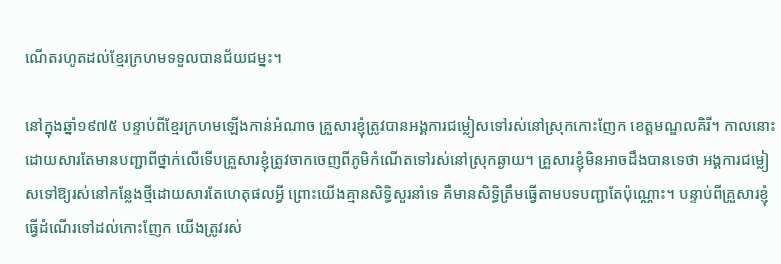ណើតរហូតដល់ខ្មែរក្រហមទទួលបានជ័យជម្នះ។

នៅក្នុងឆ្នាំ១៩៧៥ បន្ទាប់ពីខ្មែរក្រហមឡើងកាន់អំណាច គ្រួសារខ្ញុំត្រូវបានអង្គការជម្លៀសទៅរស់នៅស្រុកកោះញែក ខេត្តមណ្ឌលគិរី។ កាលនោះ ដោយសារតែមានបញ្ជាពីថ្នាក់លើទើបគ្រួសារខ្ញុំត្រូវចាកចេញពីភូមិកំណើតទៅរស់នៅស្រុកឆ្ងាយ។ គ្រួសារខ្ញុំមិនអាចដឹងបានទេថា អង្គការជម្លៀសទៅឱ្យរស់នៅកន្លែងថ្មីដោយសារតែហេតុផលអ្វី ព្រោះយើងគ្មានសិទ្ធិសួរនាំទេ គឺមានសិទ្ធិត្រឹមធ្វើតាមបទបញ្ជាតែប៉ុណ្ណោះ។ បន្ទាប់ពីគ្រួសារខ្ញុំធ្វើដំណើរទៅដល់កោះញែក យើងត្រូវរស់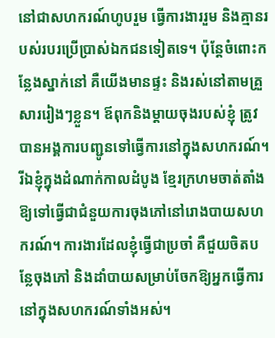នៅជាសហករណ៍ហូបរួម ធ្វើការងាររួម និងគ្មានរបស់របរប្រើប្រាស់ឯកជនទៀតទេ។ ប៉ុន្តែចំពោះកន្លែងស្នាក់នៅ គឺយើងមានផ្ទះ និងរស់នៅតាមគ្រួសាររៀងៗខ្លួន។ ឪពុកនិងម្ដាយចុងរបស់ខ្ញុំ ត្រូវបានអង្គការបញ្ជូនទៅធ្វើការនៅក្នុងសហករណ៍។ រីឯខ្ញុំក្នុងដំណាក់កាលដំបូង ខ្មែរក្រហមចាត់តាំងឱ្យទៅធ្វើជាជំនួយការចុងភៅនៅរោងបាយសហករណ៍។ ការងារដែលខ្ញុំធ្វើជាប្រចាំ គឺជួយចិតបន្លែចុងភៅ និងដាំបាយសម្រាប់ចែកឱ្យអ្នកធ្វើការនៅក្នុងសហករណ៍ទាំងអស់។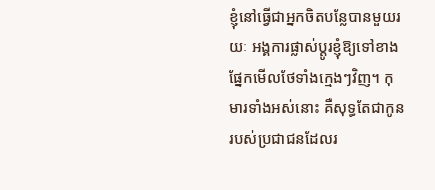ខ្ញុំនៅធ្វើជាអ្នកចិតបន្លែបានមួយរយៈ អង្គការផ្លាស់ប្ដូរខ្ញុំឱ្យទៅខាងផ្នែកមើលថែទាំងក្មេងៗវិញ។ កុមារទាំងអស់នោះ គឺសុទ្ធតែជាកូនរបស់ប្រជាជនដែលរ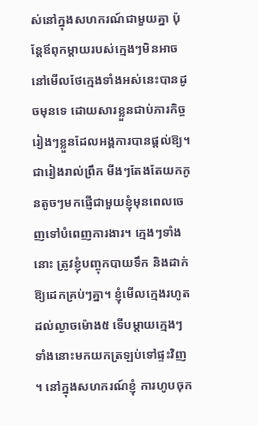ស់នៅក្នុងសហករណ៍ជាមួយគ្នា ប៉ុន្តែឪពុកម្ដាយរបស់ក្មេងៗមិនអាចនៅមើលថែក្មេងទាំងអស់នេះបានដូចមុនទេ ដោយសារខ្លួនជាប់ភារកិច្ចរៀងៗខ្លួនដែលអង្គការបានផ្ដល់ឱ្យ។ ជារៀងរាល់ព្រឹក មីងៗតែងតែយកកូនតូចៗមកផ្ញើជាមួយខ្ញុំមុនពេលចេញទៅបំពេញការងារ។ ក្មេងៗទាំងនោះ ត្រូវខ្ញុំបញ្ចុកបាយទឹក និងដាក់ឱ្យដេកគ្រប់ៗគ្នា។ ខ្ញុំមើលក្មេងរហូតដល់ល្ងាចម៉ោង៥ ទើបម្ដាយក្មេងៗទាំងនោះមកយកត្រឡប់ទៅផ្ទះវិញ។ នៅក្នុងសហករណ៍ខ្ញុំ ការហូបចុក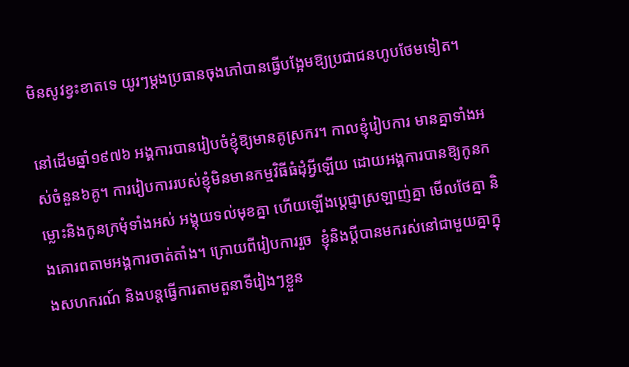មិនសូវខ្វះខាតទេ យូរៗម្ដងប្រធានចុងភៅបានធ្វើបង្អែមឱ្យប្រជាជនហូបថែមទៀត។

នៅដើមឆ្នាំ១៩៧៦ អង្គការបានរៀបចំខ្ញុំឱ្យមានគូស្រករ។ កាលខ្ញុំរៀបការ មានគ្នាទាំងអស់ចំនួន៦គូ។ ការរៀបការរបស់ខ្ញុំមិនមានកម្មវិធីធំដុំអ្វីឡើយ ដោយអង្គការបានឱ្យកូនកម្លោះនិងកូនក្រមុំទាំងអស់ អង្គុយទល់មុខគ្នា ហើយឡើងប្ដេជ្ញាស្រឡាញ់គ្នា មើលថែគ្នា និងគោរពតាមអង្គការចាត់តាំង។ ក្រោយពីរៀបការរួច  ខ្ញុំនិងប្ដីបានមករស់នៅជាមួយគ្នាក្នុងសហករណ៍ និងបន្តធ្វើការតាមតួនាទីរៀងៗខ្លួន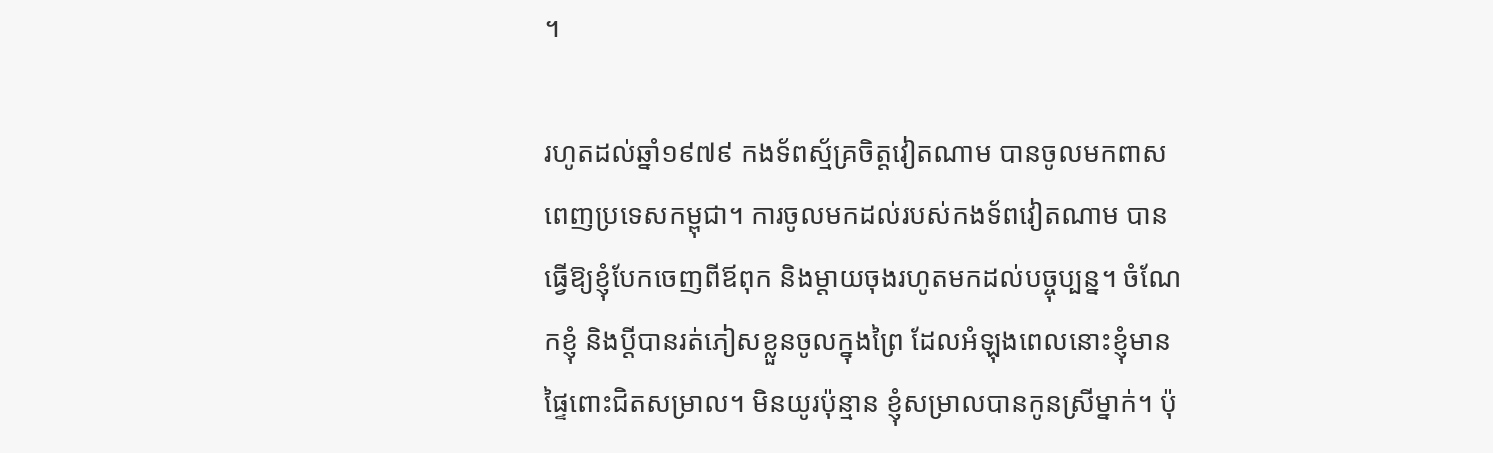។

រហូតដល់ឆ្នាំ១៩៧៩ កងទ័ពស្ម័គ្រចិត្តវៀតណាម បានចូលមកពាសពេញប្រទេសកម្ពុជា។ ការចូលមកដល់របស់កងទ័ពវៀតណាម បានធ្វើឱ្យខ្ញុំបែកចេញពីឪពុក និងម្ដាយចុងរហូតមកដល់បច្ចុប្បន្ន។ ចំណែកខ្ញុំ និងប្ដីបានរត់ភៀសខ្លួនចូលក្នុងព្រៃ ដែលអំឡុងពេលនោះខ្ញុំមានផ្ទៃពោះជិតសម្រាល។ មិនយូរប៉ុន្មាន ខ្ញុំសម្រាលបានកូនស្រីម្នាក់។ ប៉ុ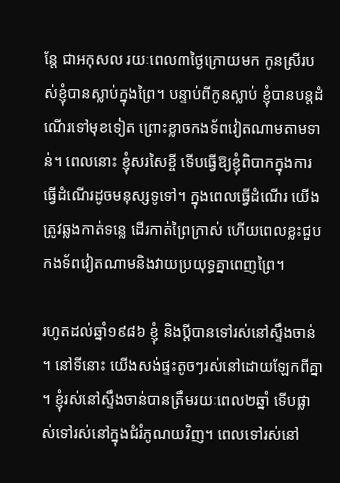ន្តែ ជាអកុសល រយៈពេល៣ថ្ងៃក្រោយមក កូនស្រីរបស់ខ្ញុំបានស្លាប់ក្នុងព្រៃ។ បន្ទាប់ពីកូនស្លាប់ ខ្ញុំបានបន្តដំណើរទៅមុខទៀត ព្រោះខ្លាចកងទ័ពវៀតណាមតាមទាន់។ ពេលនោះ ខ្ញុំសរសៃខ្ចី ទើបធ្វើឱ្យខ្ញុំពិបាកក្នុងការធ្វើដំណើរដូចមនុស្សទូទៅ។ ក្នុងពេលធ្វើដំណើរ យើងត្រូវឆ្លងកាត់ទន្លេ ដើរកាត់ព្រៃក្រាស់ ហើយពេលខ្លះជួបកងទ័ពវៀតណាមនិងវាយប្រយុទ្ធគ្នាពេញព្រៃ។

រហូតដល់ឆ្នាំ១៩៨៦ ខ្ញុំ និងប្ដីបានទៅរស់នៅស្ទឹងចាន់។ នៅទីនោះ យើងសង់ផ្ទះតូចៗរស់នៅដោយឡែកពីគ្នា។ ខ្ញុំរស់នៅស្ទឹងចាន់បានត្រឹមរយៈពេល២ឆ្នាំ ទើបផ្លាស់ទៅរស់នៅក្នុងជំរំភូណយវិញ។ ពេលទៅរស់នៅ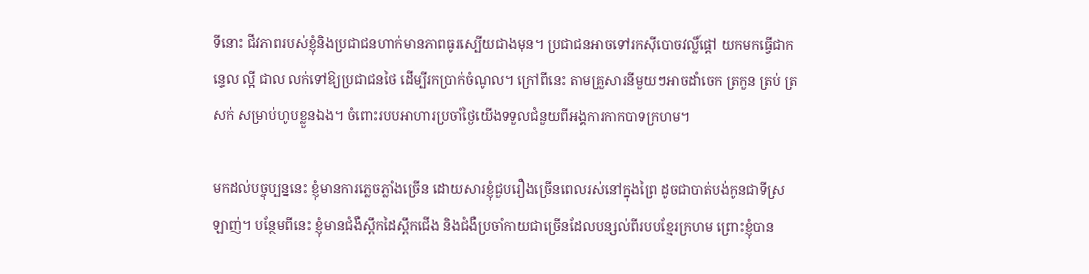ទីនោះ ជីវភាពរបស់ខ្ញុំនិងប្រជាជនហាក់មានភាពធូរស្បើយជាងមុន។ ប្រជាជនអាចទៅរកស៊ីបោចវល្លិ៍ផ្ដៅ យកមកធ្វើជាកន្ទេល ល្អី ជាល លក់ទៅឱ្យប្រជាជនថៃ ដើម្បីរកប្រាក់ចំណូល។ ក្រៅពីនេះ តាមគ្រួសារនីមួយៗអាចដាំចេក ត្រកួន ត្រប់ ត្រសក់ សម្រាប់ហូបខ្លួនឯង។ ចំពោះរបបអាហារប្រចាំថ្ងៃយើងទទួលជំនួយពីអង្គការកាកបាទក្រហម។

មកដល់បច្ចុប្បន្ននេះ ខ្ញុំមានការភ្លេចភ្លាំងច្រើន ដោយសារខ្ញុំជួបរឿងច្រើនពេលរស់នៅក្នុងព្រៃ ដូចជាបាត់បង់កូនជាទីស្រឡាញ់។ បន្ថែមពីនេះ ខ្ញុំមានជំងឺស្ពឹកដៃស្ពឹកជើង និងជំងឺប្រចាំកាយជាច្រើនដែលបន្សល់ពីរបបខ្មែរក្រហម ព្រោះខ្ញុំបាន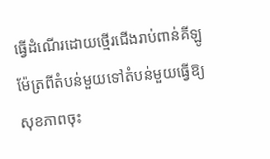ធ្វើដំណើរដោយថ្មើរជើងរាប់ពាន់គីឡូម៉ែត្រពីតំបន់មួយទៅតំបន់មួយធ្វើឱ្យសុខភាពចុះ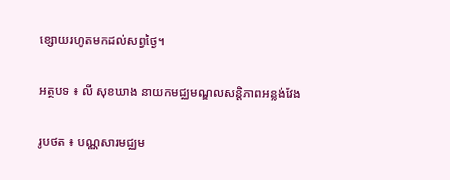ខ្សោយរហូតមកដល់សព្វថ្ងៃ។

អត្ថបទ ៖ លី សុខឃាង នាយកមជ្ឈមណ្ឌលសន្តិភាពអន្លង់វែង

រូបថត ៖ បណ្ណសារមជ្ឈម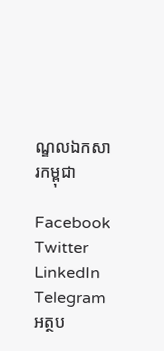ណ្ឌលឯកសារកម្ពុជា

Facebook
Twitter
LinkedIn
Telegram
អត្ថប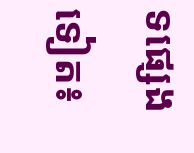ទផ្សេងទៀត៖